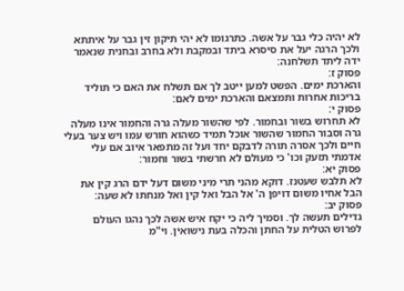לא יהיה כלי גבר על אשה. כתרגומו לא יהי תיקון זין גבר על איתתא ולכך הרגה יעל את סיסרא ביתד ובמקבת ולא בחרב ובחנית שנאמר ידה ליתד תשלחנה:
פסוק ז:
והארכת ימים. הפשט למען ייטב לך אם תשלח את האם כי תוליד בריכות אחרות ותמצאם והארכת ימים לאם:
פסוק י:
לא תחרוש בשור ובחמור. לפי שהשור מעלה גרה והחמור אינו מעלה גרה וסבור החמור שהשור אוכל תמיד כשהוא חורש עמו ויש צער בעלי חיים ולכך אסרה תורה לדבקם יחד ועל זה מתפאר איוב אם עלי אדמתי תזעק וכו' כי מעולם לא חרשתי בשור וחמור:
פסוק יא:
לא תלבש שעטנז. דוקא מהני תרי מיני משום דעל ידם הרג קין את הבל אחיו משום דויפן ה' אל הבל ואל קין ואל מנחתו לא שעה:
פסוק יב:
גדילים תעשה לך. וסמיך ליה כי יקח איש אשה לכך נהגו העולם לפרוש הטלית על החתן והכלה בעת נישואין. וי"מ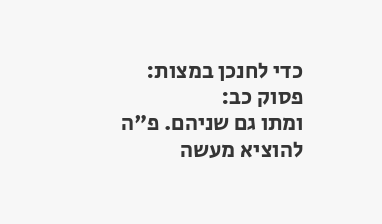כדי לחנכן במצות:
פסוק כב:
ומתו גם שניהם. פ"ה להוציא מעשה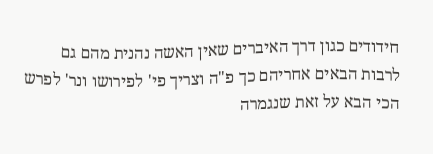חידודים כגון דרך האיברים שאין האשה נהנית מהם גם לרבות הבאים אחריהם כך פ"ה וצריך פי' לפירושו ונר' לפרש הכי הבא על זאת שנגמרה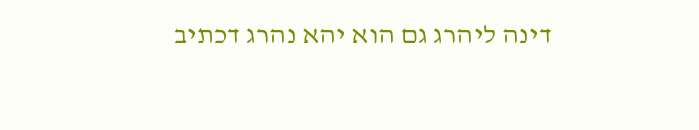דינה ליהרג גם הוא יהא נהרג דכתיב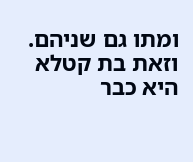ומתו גם שניהם. וזאת בת קטלא היא כבר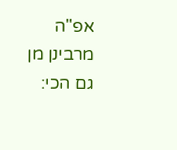אפ"ה מרבינן מן גם הכי: